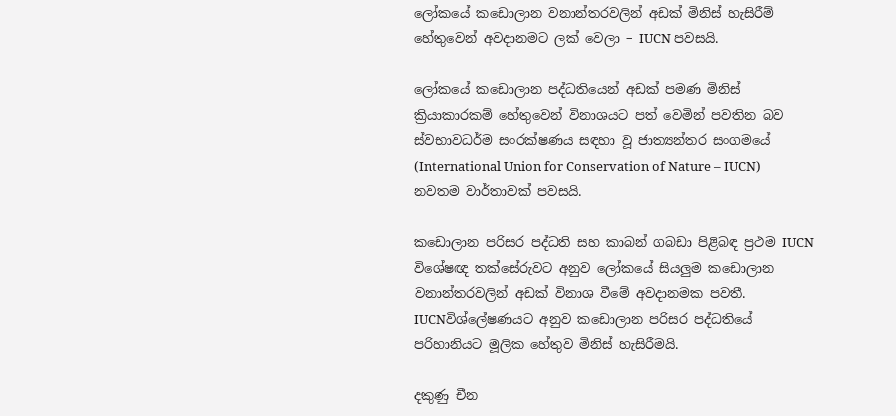ලෝකයේ කඩොලාන වනාන්තරවලින් අඩක් මිනිස් හැසිරීම් හේතුවෙන් අවදානමට ලක් වෙලා – IUCN පවසයි.

ලෝකයේ කඩොලාන පද්ධතියෙන් අඩක් පමණ මිනිස් ක්‍රියාකාරකම් හේතුවෙන් විනාශයට පත් වෙමින් පවතින බව ස්වභාවධර්ම සංරක්ෂණය සඳහා වූ ජාත්‍යන්තර සංගමයේ (International Union for Conservation of Nature – IUCN) නවතම වාර්තාවක් පවසයි.

කඩොලාන පරිසර පද්ධති සහ කාබන් ගබඩා පිළිබඳ ප්‍රථම IUCN විශේෂඥ තක්සේරුවට අනුව ලෝකයේ සියලුම කඩොලාන වනාන්තරවලින් අඩක් විනාශ වීමේ අවදානමක පවතී. IUCNවිශ්ලේෂණයට අනුව කඩොලාන පරිසර පද්ධතියේ පරිහානියට මූලික හේතුව මිනිස් හැසිරීමයි.

දකුණු චීන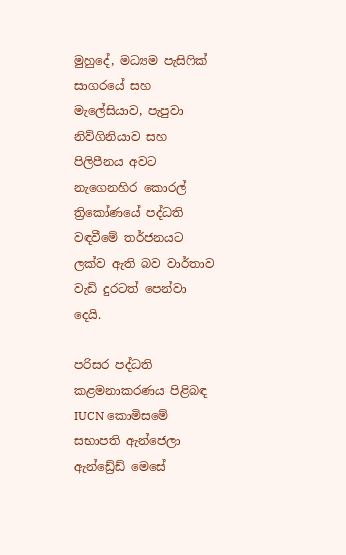මුහුදේ, මධ්‍යම පැසිෆික් සාගරයේ සහ මැලේසියාව, පැපුවා නිව්ගිනියාව සහ පිලිපීනය අවට නැගෙනහිර කොරල් ත්‍රිකෝණයේ පද්ධති වඳවීමේ තර්ජනයට ලක්ව ඇති බව වාර්තාව වැඩි දුරටත් පෙන්වා දෙයි.

පරිසර පද්ධති කළමනාකරණය පිළිබඳ IUCN කොමිසමේ සභාපති ඇන්ජෙලා ඇන්ඩ්‍රේඩ් මෙසේ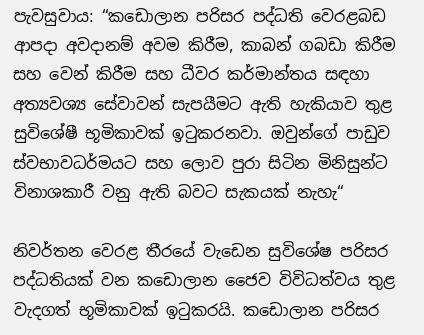පැවසුවාය: “කඩොලාන පරිසර පද්ධති වෙරළබඩ ආපදා අවදානම් අවම කිරීම, කාබන් ගබඩා කිරීම සහ වෙන් කිරීම සහ ධීවර කර්මාන්තය සඳහා අත්‍යවශ්‍ය සේවාවන් සැපයීමට ඇති හැකියාව තුළ සුවිශේෂී භූමිකාවක් ඉටුකරනවා. ඔවුන්ගේ පාඩුව ස්වභාවධර්මයට සහ ලොව පුරා සිටින මිනිසුන්ට විනාශකාරී වනු ඇති බවට සැකයක් නැහැ“

නිවර්තන වෙරළ තීරයේ වැඩෙන සුවිශේෂ පරිසර පද්ධතියක් වන කඩොලාන ජෛව විවිධත්වය තුළ වැදගත් භූමිකාවක් ඉටුකරයි. කඩොලාන පරිසර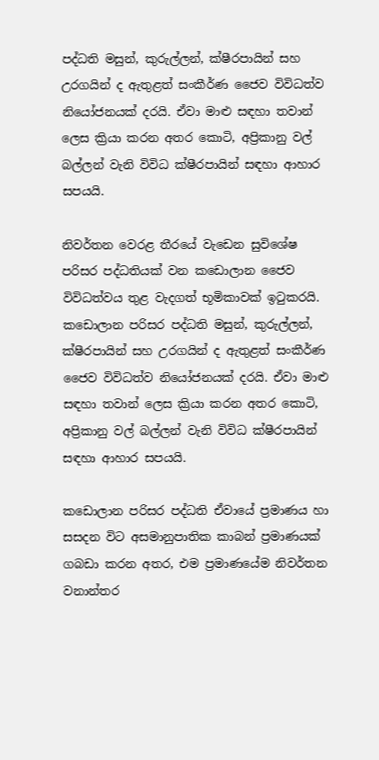පද්ධති මසුන්, කුරුල්ලන්, ක්ෂීරපායින් සහ උරගයින් ද ඇතුළත් සංකීර්ණ ජෛව විවිධත්ව නියෝජනයක් දරයි. ඒවා මාළු සඳහා තවාන් ලෙස ක්‍රියා කරන අතර කොටි, අප්‍රිකානු වල් බල්ලන් වැනි විවිධ ක්ෂීරපායින් සඳහා ආහාර සපයයි.

නිවර්තන වෙරළ තීරයේ වැඩෙන සුවිශේෂ පරිසර පද්ධතියක් වන කඩොලාන ජෛව විවිධත්වය තුළ වැදගත් භූමිකාවක් ඉටුකරයි. කඩොලාන පරිසර පද්ධති මසුන්, කුරුල්ලන්, ක්ෂීරපායින් සහ උරගයින් ද ඇතුළත් සංකීර්ණ ජෛව විවිධත්ව නියෝජනයක් දරයි. ඒවා මාළු සඳහා තවාන් ලෙස ක්‍රියා කරන අතර කොටි, අප්‍රිකානු වල් බල්ලන් වැනි විවිධ ක්ෂීරපායින් සඳහා ආහාර සපයයි.

කඩොලාන පරිසර පද්ධති ඒවායේ ප්‍රමාණය හා සසදන විට අසමානුපාතික කාබන් ප්‍රමාණයක් ගබඩා කරන අතර, එම ප්‍රමාණයේම නිවර්තන වනාන්තර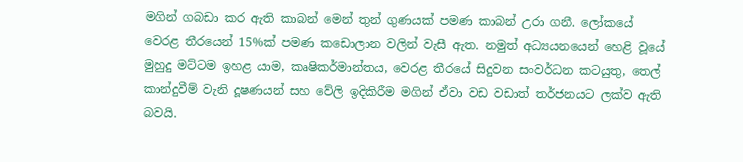මගින් ගබඩා කර ඇති කාබන් මෙන් තුන් ගුණයක් පමණ කාබන් උරා ගනී. ලෝකයේ වෙරළ තීරයෙන් 15%ක් පමණ කඩොලාන වලින් වැසී ඇත. නමුත් අධ්‍යයනයෙන් හෙළි වූයේ මුහුදු මට්ටම ඉහළ යාම, කෘෂිකර්මාන්තය, වෙරළ තීරයේ සිදුවන සංවර්ධන කටයුතු, තෙල් කාන්දුවීම් වැනි දූෂණයන් සහ වේලි ඉදිකිරීම මගින් ඒවා වඩ වඩාත් තර්ජනයට ලක්ව ඇති බවයි.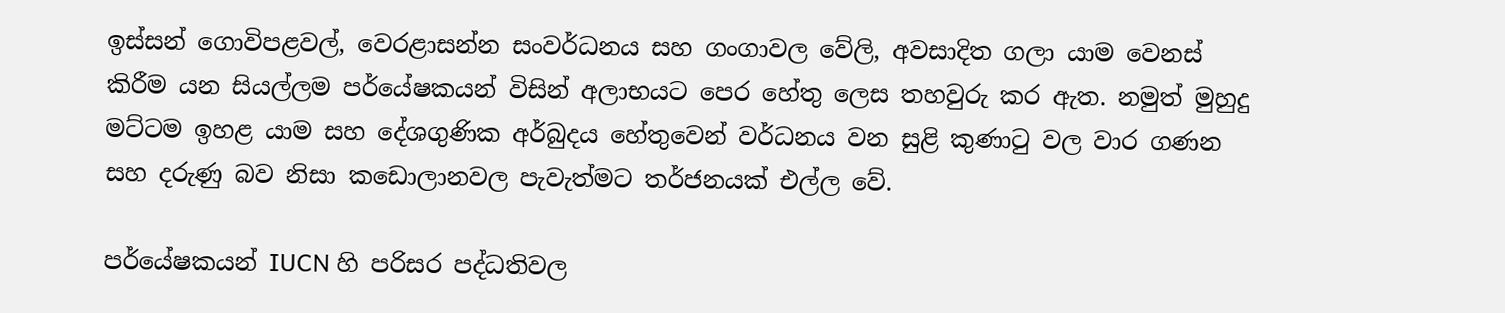ඉස්සන් ගොවිපළවල්, වෙරළාසන්න සංවර්ධනය සහ ගංගාවල වේලි, අවසාදිත ගලා යාම වෙනස් කිරීම යන සියල්ලම පර්යේෂකයන් විසින් අලාභයට පෙර හේතු ලෙස තහවුරු කර ඇත. නමුත් මුහුදු මට්ටම ඉහළ යාම සහ දේශගුණික අර්බුදය හේතුවෙන් වර්ධනය වන සුළි කුණාටු වල වාර ගණන සහ දරුණු බව නිසා කඩොලානවල පැවැත්මට තර්ජනයක් එල්ල වේ.

පර්යේෂකයන් IUCN හි පරිසර පද්ධතිවල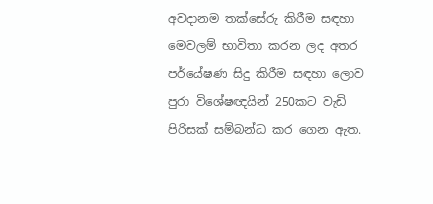අවදානම තක්සේරු කිරීම සඳහා මෙවලම් භාවිතා කරන ලද අතර පර්යේෂණ සිදු කිරීම සඳහා ලොව පුරා විශේෂඥයින් 250කට වැඩි පිරිසක් සම්බන්ධ කර ගෙන ඇත.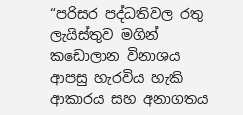“පරිසර පද්ධතිවල රතු ලැයිස්තුව මගින් කඩොලාන විනාශය ආපසු හැරවිය හැකි ආකාරය සහ අනාගතය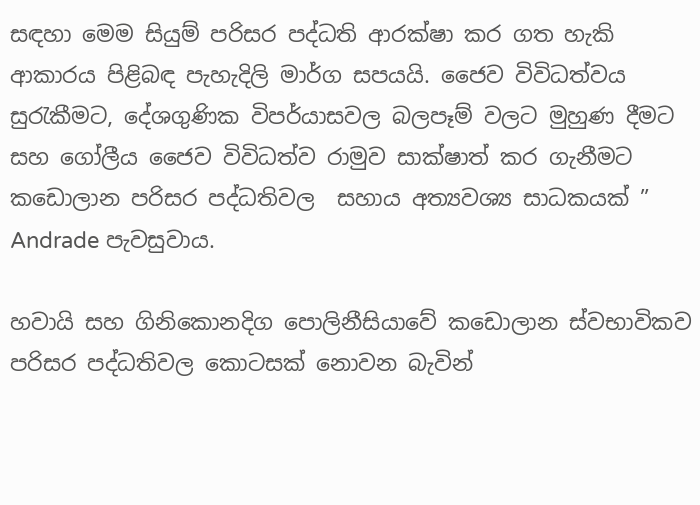සඳහා මෙම සියුම් පරිසර පද්ධති ආරක්ෂා කර ගත හැකි ආකාරය පිළිබඳ පැහැදිලි මාර්ග සපයයි. ජෛව විවිධත්වය සුරැකීමට, දේශගුණික විපර්යාසවල බලපෑම් වලට මුහුණ දීමට සහ ගෝලීය ජෛව විවිධත්ව රාමුව සාක්ෂාත් කර ගැනීමට කඩොලාන පරිසර පද්ධතිවල  සහාය අත්‍යවශ්‍ය සාධකයක් ” Andrade පැවසුවාය.

හවායි සහ ගිනිකොනදිග පොලිනීසියාවේ කඩොලාන ස්වභාවිකව පරිසර පද්ධතිවල කොටසක් නොවන බැවින්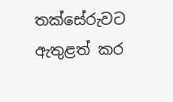තක්සේරුවට ඇතුළත් කර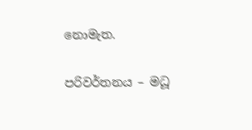නොමැත.

පරිවර්තනය – මධූ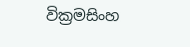වික්‍රමසිංහ